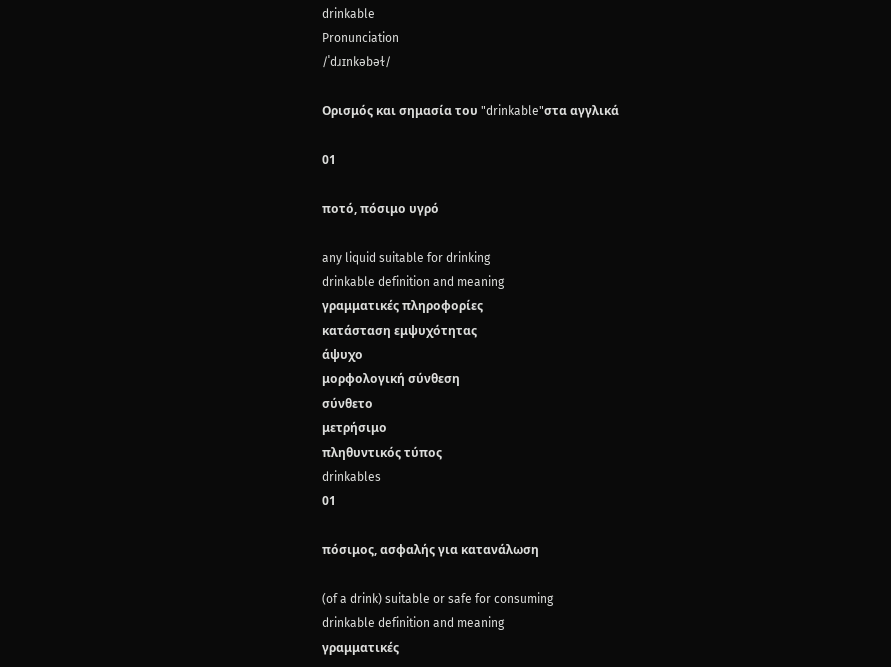drinkable
Pronunciation
/ˈdɹɪnkəbəɫ/

Ορισμός και σημασία του "drinkable"στα αγγλικά

01

ποτό, πόσιμο υγρό

any liquid suitable for drinking
drinkable definition and meaning
γραμματικές πληροφορίες
κατάσταση εμψυχότητας
άψυχο
μορφολογική σύνθεση
σύνθετο
μετρήσιμο
πληθυντικός τύπος
drinkables
01

πόσιμος, ασφαλής για κατανάλωση

(of a drink) suitable or safe for consuming
drinkable definition and meaning
γραμματικές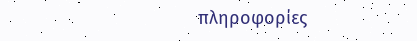πληροφορίες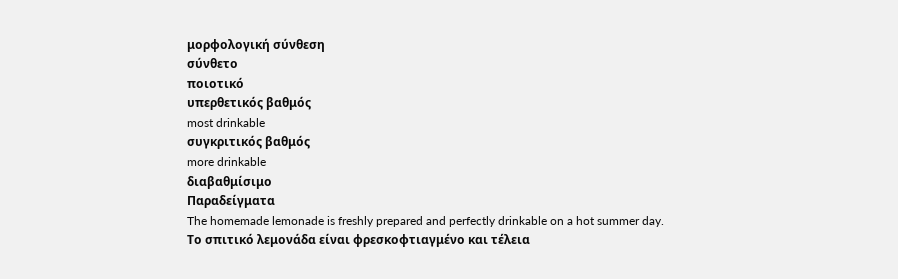μορφολογική σύνθεση
σύνθετο
ποιοτικό
υπερθετικός βαθμός
most drinkable
συγκριτικός βαθμός
more drinkable
διαβαθμίσιμο
Παραδείγματα
The homemade lemonade is freshly prepared and perfectly drinkable on a hot summer day.
Το σπιτικό λεμονάδα είναι φρεσκοφτιαγμένο και τέλεια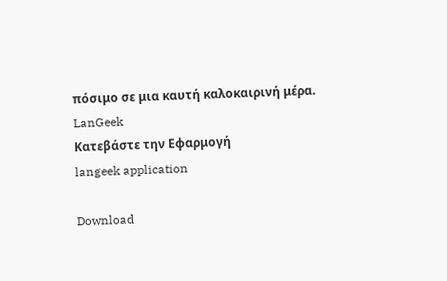πόσιμο σε μια καυτή καλοκαιρινή μέρα.
LanGeek
Κατεβάστε την Εφαρμογή
langeek application

Download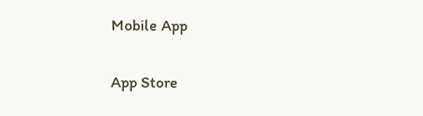Mobile App

App Store